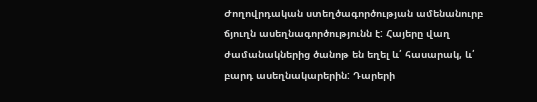Ժողովրդական ստեղծագործության ամենանուրբ ճյուղն ասեղնագործությունն է: Հայերը վաղ ժամանակներից ծանոթ են եղել և՛ հասարակ, և՛ բարդ ասեղնակարերին: Դարերի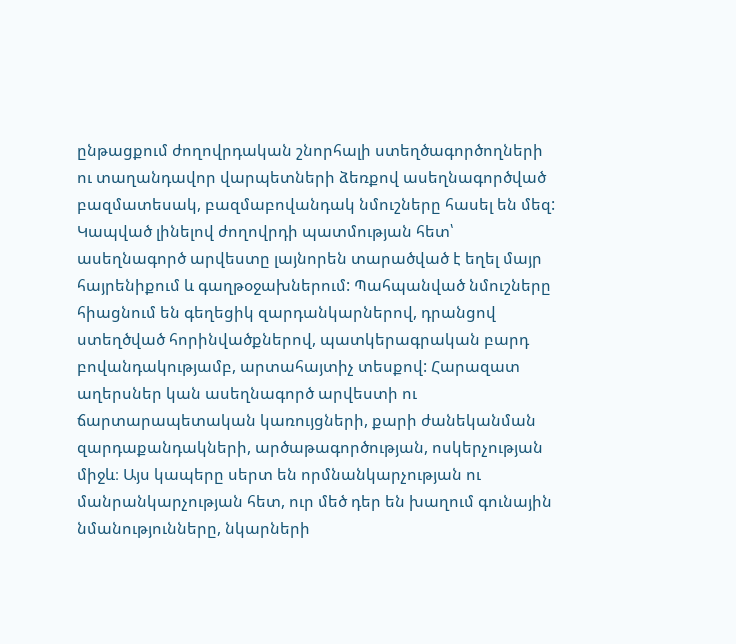ընթացքում ժողովրդական շնորհալի ստեղծագործողների ու տաղանդավոր վարպետների ձեռքով ասեղնագործված բազմատեսակ, բազմաբովանդակ նմուշները հասել են մեզ: Կապված լինելով ժողովրդի պատմության հետ՝ ասեղնագործ արվեստը լայնորեն տարածված է եղել մայր հայրենիքում և գաղթօջախներում: Պահպանված նմուշները հիացնում են գեղեցիկ զարդանկարներով, դրանցով ստեղծված հորինվածքներով, պատկերագրական բարդ բովանդակությամբ, արտահայտիչ տեսքով: Հարազատ աղերսներ կան ասեղնագործ արվեստի ու ճարտարապետական կառույցների, քարի ժանեկանման զարդաքանդակների, արծաթագործության, ոսկերչության միջև։ Այս կապերը սերտ են որմնանկարչության ու մանրանկարչության հետ, ուր մեծ դեր են խաղում գունային նմանությունները, նկարների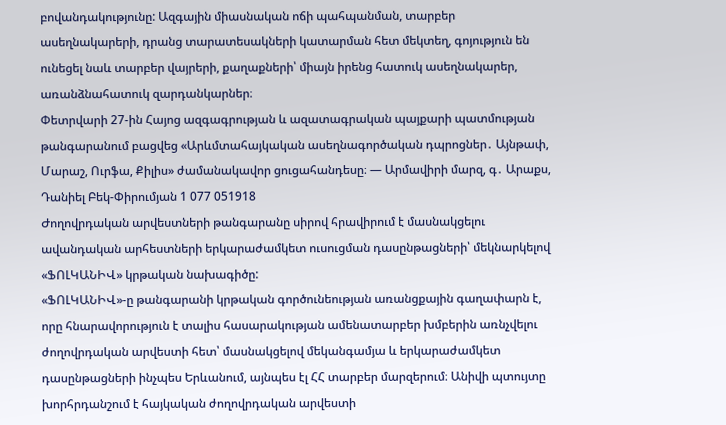բովանդակությունը: Ազգային միասնական ոճի պահպանման, տարբեր ասեղնակարերի, դրանց տարատեսակների կատարման հետ մեկտեղ, գոյություն են ունեցել նաև տարբեր վայրերի, քաղաքների՝ միայն իրենց հատուկ ասեղնակարեր, առանձնահատուկ զարդանկարներ։
Փետրվարի 27-ին Հայոց ազգագրության և ազատագրական պայքարի պատմության թանգարանում բացվեց «Արևմտահայկական ասեղնագործական դպրոցներ․ Այնթափ, Մարաշ, Ուրֆա, Քիլիս» ժամանակավոր ցուցահանդեսը։ — Արմավիրի մարզ, գ․ Արաքս, Դանիել Բեկ-Փիրումյան 1 077 051918
Ժողովրդական արվեստների թանգարանը սիրով հրավիրում է մասնակցելու ավանդական արհեստների երկարաժամկետ ուսուցման դասընթացների՝ մեկնարկելով «ՖՈԼԿԱՆԻՎ» կրթական նախագիծը:
«ՖՈԼԿԱՆԻՎ»-ը թանգարանի կրթական գործունեության առանցքային գաղափարն է, որը հնարավորություն է տալիս հասարակության ամենատարբեր խմբերին առնչվելու ժողովրդական արվեստի հետ՝ մասնակցելով մեկանգամյա և երկարաժամկետ դասընթացների ինչպես Երևանում, այնպես էլ ՀՀ տարբեր մարզերում։ Անիվի պտույտը խորհրդանշում է հայկական ժողովրդական արվեստի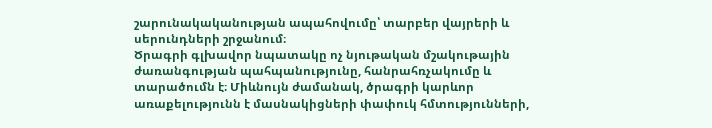շարունակականության ապահովումը՝ տարբեր վայրերի և սերունդների շրջանում։
Ծրագրի գլխավոր նպատակը ոչ նյութական մշակութային ժառանգության պահպանությունը, հանրահռչակումը և տարածումն է։ Միևնույն ժամանակ, ծրագրի կարևոր առաքելությունն է մասնակիցների փափուկ հմտությունների,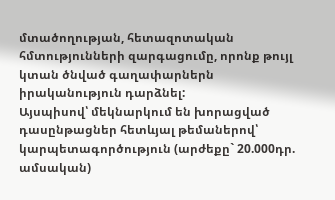մտածողության, հետազոտական հմտությունների զարգացումը, որոնք թույլ կտան ծնված գաղափարներն իրականություն դարձնել:
Այսպիսով՝ մեկնարկում են խորացված դասընթացներ հետևյալ թեմաներով՝
կարպետագործություն (արժեքը` 20.000դր. ամսական)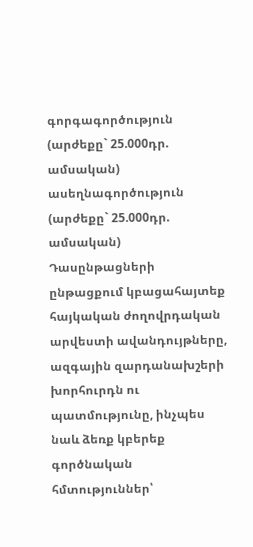գորգագործություն (արժեքը` 25.000դր. ամսական)
ասեղնագործություն (արժեքը` 25.000դր. ամսական)
Դասընթացների ընթացքում կբացահայտեք հայկական ժողովրդական արվեստի ավանդույթները, ազգային զարդանախշերի խորհուրդն ու պատմությունը, ինչպես նաև ձեռք կբերեք գործնական հմտություններ՝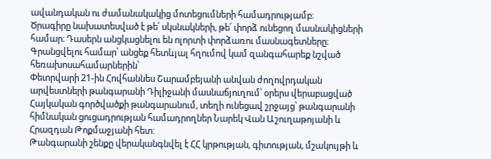ավանդական ու ժամանակակից մոտեցումների համադրությամբ։
Ծրագիրը նախատեսված է թե՛ սկսնակների, թե՛ փորձ ունեցող մասնակիցների համար։ Դասերն անցկացնելու են ոլորտի փորձառու մասնագետները։
Գրանցվելու համար՝ անցեք հետևյալ հղումով կամ զանգահարեք նշված հեռախոսահամարներին՝
Փետրվարի 21-ին Հովհաննես Շարամբեյանի անվան ժողովրդական արվեստների թանգարանի Դիլիջանի մասնաճյուղում՝ օրերս վերաբացված Հայկական գործվածքի թանգարանում, տեղի ունեցավ շրջայց՝ թանգարանի հիմնական ցուցադրության համադրողներ Նարեկ Վան Աշուղաթոյանի և Հրազդան Թոքմաջյանի հետ:
Թանգարանի շենքը վերականգնվել է ՀՀ կրթության, գիտության, մշակույթի և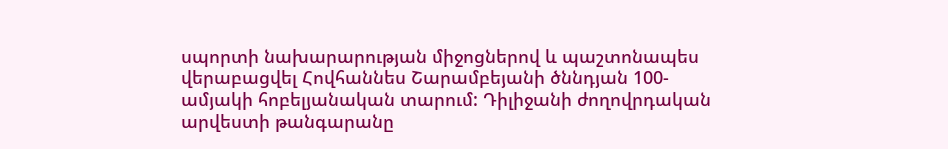սպորտի նախարարության միջոցներով և պաշտոնապես վերաբացվել Հովհաննես Շարամբեյանի ծննդյան 100-ամյակի հոբելյանական տարում: Դիլիջանի ժողովրդական արվեստի թանգարանը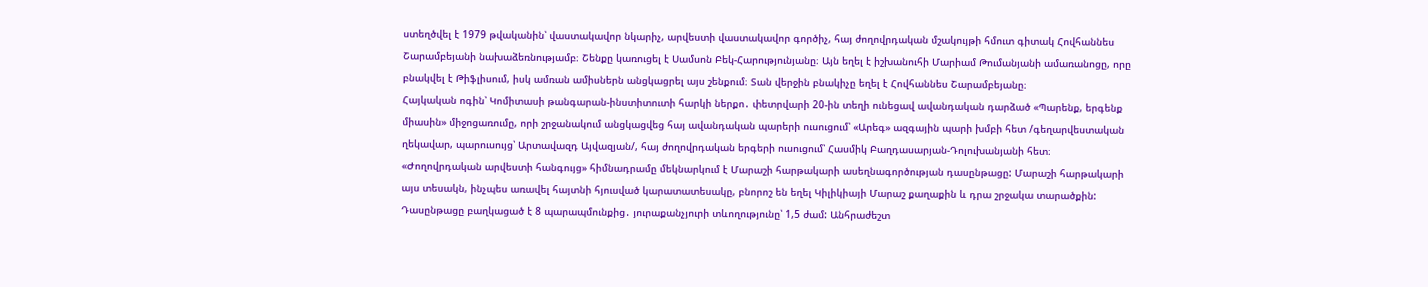ստեղծվել է 1979 թվականին՝ վաստակավոր նկարիչ, արվեստի վաստակավոր գործիչ, հայ ժողովրդական մշակույթի հմուտ գիտակ Հովհաննես Շարամբեյանի նախաձեռնությամբ։ Շենքը կառուցել է Սամսոն Բեկ-Հարությունյանը։ Այն եղել է իշխանուհի Մարիամ Թումանյանի ամառանոցը, որը բնակվել է Թիֆլիսում, իսկ ամռան ամիսներն անցկացրել այս շենքում։ Տան վերջին բնակիչը եղել է Հովհաննես Շարամբեյանը։
Հայկական ոգին՝ Կոմիտասի թանգարան-ինստիտուտի հարկի ներքո․ փետրվարի 20-ին տեղի ունեցավ ավանդական դարձած «Պարենք, երգենք միասին» միջոցառումը, որի շրջանակում անցկացվեց հայ ավանդական պարերի ուսուցում՝ «Արեգ» ազգային պարի խմբի հետ /գեղարվեստական ղեկավար, պարուսույց՝ Արտավազդ Այվազյան/, հայ ժողովրդական երգերի ուսուցում՝ Հասմիկ Բաղդասարյան-Դոլուխանյանի հետ։
«Ժողովրդական արվեստի հանգույց» հիմնադրամը մեկնարկում է Մարաշի հարթակարի ասեղնագործության դասընթացը: Մարաշի հարթակարի այս տեսակն, ինչպես առավել հայտնի հյուսված կարատատեսակը, բնորոշ են եղել Կիլիկիայի Մարաշ քաղաքին և դրա շրջակա տարածքին: Դասընթացը բաղկացած է 8 պարապմունքից․ յուրաքանչյուրի տևողությունը՝ 1,5 ժամ: Անհրաժեշտ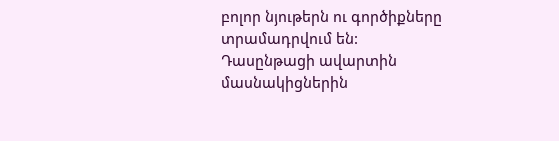բոլոր նյութերն ու գործիքները տրամադրվում են: Դասընթացի ավարտին մասնակիցներին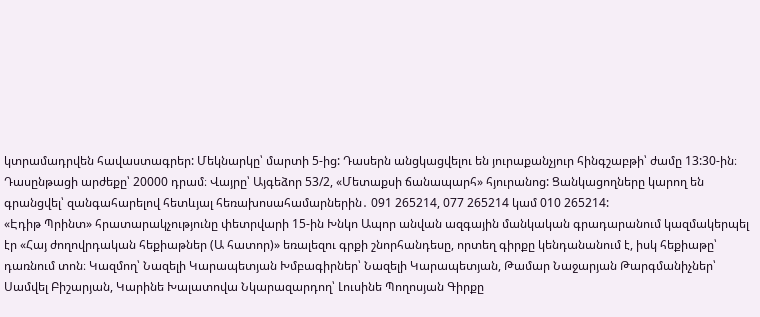կտրամադրվեն հավաստագրեր: Մեկնարկը՝ մարտի 5-ից: Դասերն անցկացվելու են յուրաքանչյուր հինգշաբթի՝ ժամը 13:30-ին։ Դասընթացի արժեքը՝ 20000 դրամ։ Վայրը՝ Այգեձոր 53/2, «Մետաքսի ճանապարհ» հյուրանոց: Ցանկացողները կարող են գրանցվել՝ զանգահարելով հետևյալ հեռախոսահամարներին․ 091 265214, 077 265214 կամ 010 265214:
«Էդիթ Պրինտ» հրատարակչությունը փետրվարի 15-ին Խնկո Ապոր անվան ազգային մանկական գրադարանում կազմակերպել էր «Հայ ժողովրդական հեքիաթներ (Ա հատոր)» եռալեզու գրքի շնորհանդեսը, որտեղ գիրքը կենդանանում է, իսկ հեքիաթը՝ դառնում տոն։ Կազմող՝ Նազելի Կարապետյան Խմբագիրներ՝ Նազելի Կարապետյան, Թամար Նաջարյան Թարգմանիչներ՝ Սամվել Բիշարյան, Կարինե Խալատովա Նկարազարդող՝ Լուսինե Պողոսյան Գիրքը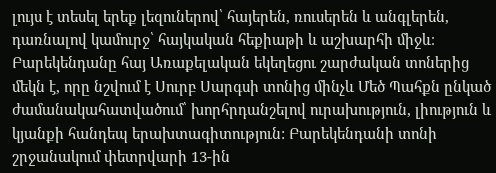լույս է տեսել երեք լեզուներով՝ հայերեն, ռուսերեն և անգլերեն, դառնալով կամուրջ՝ հայկական հեքիաթի և աշխարհի միջև։
Բարեկենդանը հայ Առաքելական եկեղեցու շարժական տոներից մեկն է, որը նշվում է Սուրբ Սարգսի տոնից մինչև Մեծ Պահքն ընկած ժամանակահատվածում՝ խորհրդանշելով ուրախություն, լիություն և կյանքի հանդեպ երախտագիտություն: Բարեկենդանի տոնի շրջանակում փետրվարի 13-ին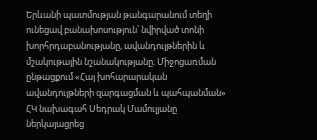Երևանի պատմության թանգարանում տեղի ունեցավ բանախոսություն՝ նվիրված տոնի խորհրդաբանությանը, ավանդույթներին և մշակութային նշանակությանը։ Միջոցառման ընթացքում «Հայ խոհարարական ավանդույթների զարգացման և պահպանման» ՀԿ նախագահ Սեդրակ Մամուլյանը ներկայացրեց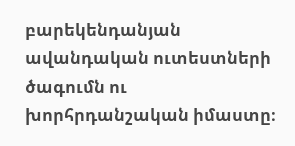բարեկենդանյան ավանդական ուտեստների ծագումն ու խորհրդանշական իմաստը։